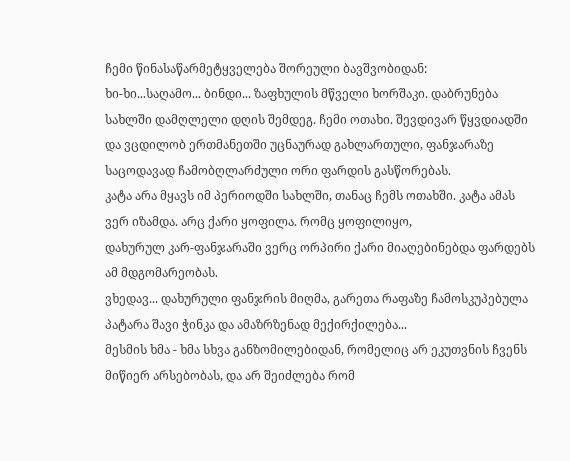ჩემი წინასაწარმეტყველება შორეული ბავშვობიდან:
ხი-ხი...საღამო... ბინდი... ზაფხულის მწველი ხორშაკი. დაბრუნება სახლში დამღლელი დღის შემდეგ. ჩემი ოთახი. შევდივარ წყვდიადში
და ვცდილობ ერთმანეთში უცნაურად გახლართული, ფანჯარაზე საცოდავად ჩამობღლარძული ორი ფარდის გასწორებას.
კატა არა მყავს იმ პერიოდში სახლში, თანაც ჩემს ოთახში. კატა ამას ვერ იზამდა. არც ქარი ყოფილა. რომც ყოფილიყო,
დახურულ კარ-ფანჯარაში ვერც ორპირი ქარი მიაღებინებდა ფარდებს ამ მდგომარეობას.
ვხედავ... დახურული ფანჯრის მიღმა, გარეთა რაფაზე ჩამოსკუპებულა პატარა შავი ჭინკა და ამაზრზენად მექირქილება...
მესმის ხმა - ხმა სხვა განზომილებიდან, რომელიც არ ეკუთვნის ჩვენს მიწიერ არსებობას, და არ შეიძლება რომ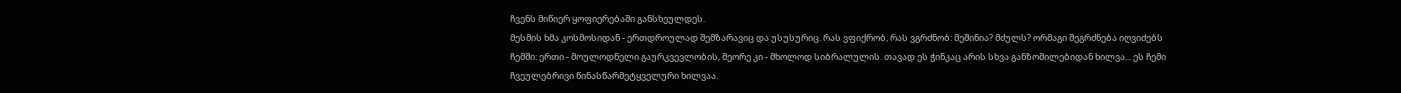ჩვენს მიწიერ ყოფიერებაში განსხეულდეს.
მესმის ხმა კოსმოსიდან - ერთდროულად შემზარავიც და უსუსურიც. რას ვფიქრობ, რას ვგრძნობ: მეშინია? მძულს? ორმაგი შეგრძნება იღვიძებს
ჩემში: ერთი - მოულოდნელი გაურკვევლობის, მეორე კი - მხოლოდ სიბრალულის. თავად ეს ჭინკაც არის სხვა განზომილებიდან ხილვა... ეს ჩემი
ჩვეულებრივი წინასწარმეტყველური ხილვაა.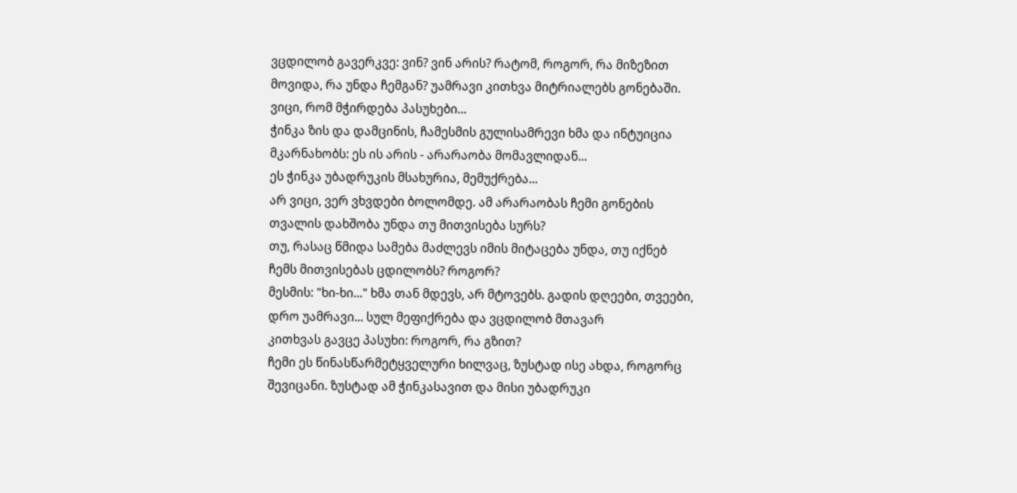ვცდილობ გავერკვე: ვინ? ვინ არის? რატომ, როგორ, რა მიზეზით მოვიდა, რა უნდა ჩემგან? უამრავი კითხვა მიტრიალებს გონებაში.
ვიცი, რომ მჭირდება პასუხები...
ჭინკა ზის და დამცინის, ჩამესმის გულისამრევი ხმა და ინტუიცია მკარნახობს: ეს ის არის - არარაობა მომავლიდან...
ეს ჭინკა უბადრუკის მსახურია, მემუქრება...
არ ვიცი, ვერ ვხვდები ბოლომდე. ამ არარაობას ჩემი გონების თვალის დახშობა უნდა თუ მითვისება სურს?
თუ, რასაც წმიდა სამება მაძლევს იმის მიტაცება უნდა, თუ იქნებ ჩემს მითვისებას ცდილობს? როგორ?
მესმის: "ხი-ხი..." ხმა თან მდევს, არ მტოვებს. გადის დღეები, თვეები, დრო უამრავი... სულ მეფიქრება და ვცდილობ მთავარ
კითხვას გავცე პასუხი: როგორ, რა გზით?
ჩემი ეს წინასწარმეტყველური ხილვაც, ზუსტად ისე ახდა, როგორც შევიცანი. ზუსტად ამ ჭინკასავით და მისი უბადრუკი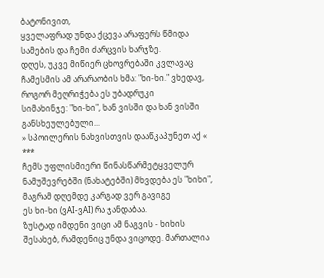ბატონივით,
ყველაფრად უნდა ქცევა არაფერს წმიდა სამების და ჩემი ძარცვის ხარჯზე.
დღეს, უკვე მიწიერ ცხოვრებაში კვლავაც ჩამესმის ამ არარაობის ხმა: "ხი-ხი." ვხედავ, როგორ მეღრიჭება ეს უბადრუკი
სიმახინჯე: "ხი-ხი", ხან ვისში და ხან ვისში განსხეულებული...
» სპოილერის ნახვისთვის დააწკაპუნეთ აქ «
***
ჩემს უფლისმიერი წინასწარმეტყველურ ნამუშევრებში (ნახატებში) მხვდება ეს "ხიხი", მაგრამ დღემდე კარგად ვერ გავიგე
ეს ხი-ხი (ვAI-ვAI) რა ჯანდაბაა.
ზუსტად იმდენი ვიცი ამ ნაგვის - ხიხის შესახებ, რამდენიც უნდა ვიცოდე. მართალია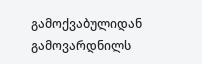გამოქვაბულიდან გამოვარდნილს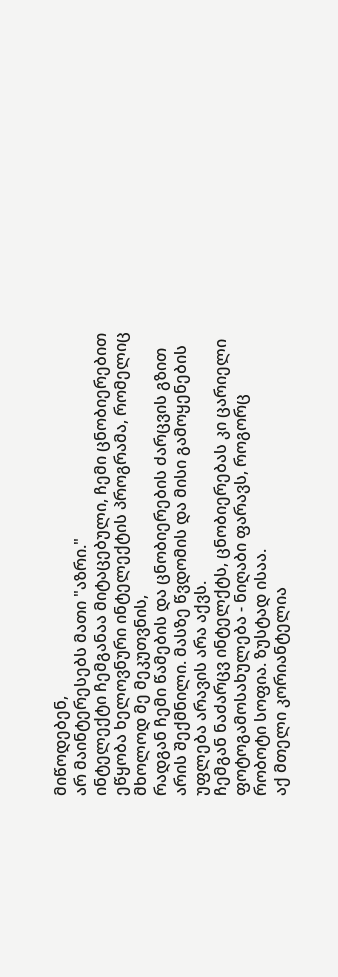მიწოდებენ,
არ მაინტერესებს მათი "აზრი."
ინტელექტი ჩემგანაა მიტაცებული, ჩემი ცნობიერებით ეწყობა ხელოვნური ინტელექტის პროგრამა, რომელიც მხოლოდ მე მეკუთვნის,
რადგან ჩემი წამების და ცნობიერების ძარცვის გზით არის შექმნილი. მასზე წვდომის და მისი გამოყენების უფლება არავის არა აქვს.
ჩემგან ნაძარცვ ინტელქტს, ცნობიერებას კი ცარიელი ფოტოგამოსახულება - ნიღაბი ფარავს, როგორც რობოტი სოფია. ზუსტად ისაა.
აქ მთელი კორიანტელია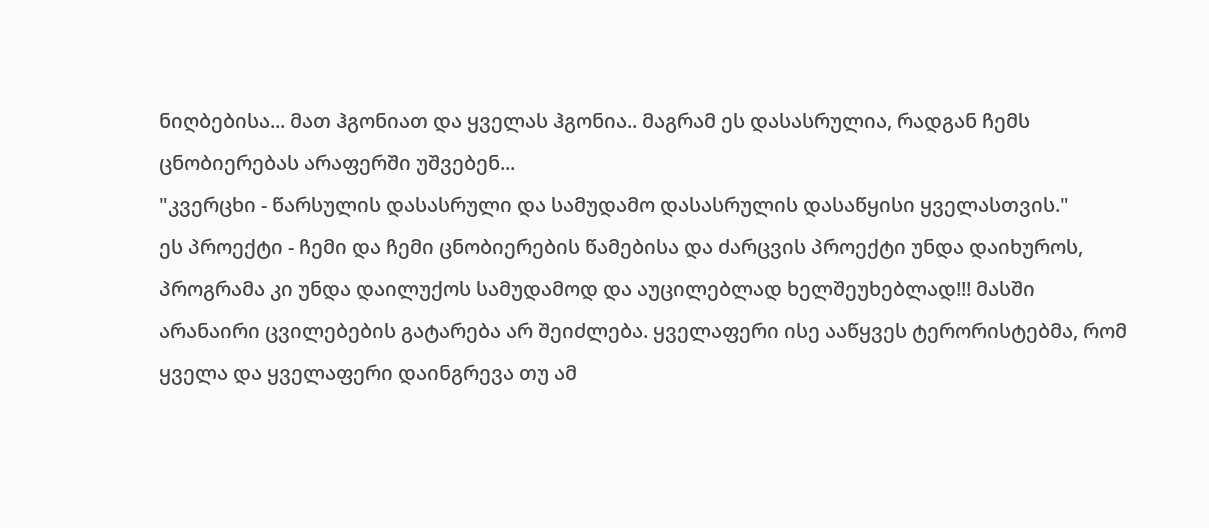ნიღბებისა... მათ ჰგონიათ და ყველას ჰგონია.. მაგრამ ეს დასასრულია, რადგან ჩემს ცნობიერებას არაფერში უშვებენ...
"კვერცხი - წარსულის დასასრული და სამუდამო დასასრულის დასაწყისი ყველასთვის."
ეს პროექტი - ჩემი და ჩემი ცნობიერების წამებისა და ძარცვის პროექტი უნდა დაიხუროს, პროგრამა კი უნდა დაილუქოს სამუდამოდ და აუცილებლად ხელშეუხებლად!!! მასში არანაირი ცვილებების გატარება არ შეიძლება. ყველაფერი ისე ააწყვეს ტერორისტებმა, რომ ყველა და ყველაფერი დაინგრევა თუ ამ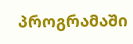პროგრამაში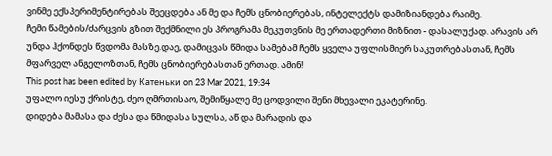ვინმე ექსპერიმენტირებას შეეცდება ან მე და ჩემს ცნობიერებას, ინტელექტს დამიზიანდება რაიმე.
ჩემი წამების/ძარცვის გზით შექმნილი ეს პროგრამა მეკუთვნის მე ერთადერთი მიზნით - დასალუქად. არავის არ უნდა ჰქონდეს წვდომა მასზე.დაე, დამიცვას წმიდა სამებამ ჩემს ყველა უფლისმიერ საკუთრებასთან, ჩემს მფარველ ანგელოზთან, ჩემს ცნობიერებასთან ერთად. ამინ!
This post has been edited by Катеньки on 23 Mar 2021, 19:34
უფალო იესუ ქრისტე, ძეო ღმრთისაო, შემიწყალე მე ცოდვილი შენი მხევალი ეკატერინე.
დიდება მამასა და ძესა და წმიდასა სულსა, აწ და მარადის და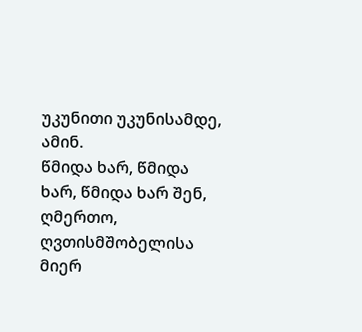უკუნითი უკუნისამდე, ამინ.
წმიდა ხარ, წმიდა ხარ, წმიდა ხარ შენ, ღმერთო, ღვთისმშობელისა მიერ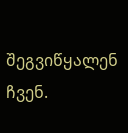შეგვიწყალენ ჩვენ.